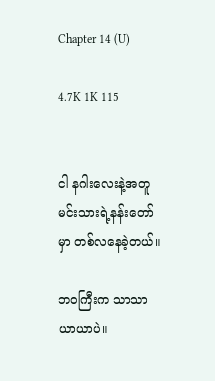Chapter 14 (U)

4.7K 1K 115


ငါ နဂါးလေးနဲ့အတူ မင်းသားရဲ့နန်းတော်မှာ တစ်လနေခဲ့တယ်။

ဘဝကြီးက သာသာယာယာပဲ။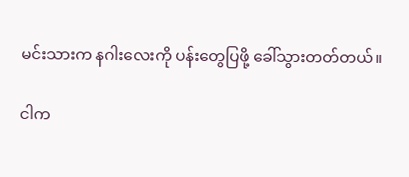မင်းသားက နဂါးလေးကို ပန်းတွေပြဖို့ ခေါ်သွားတတ်တယ်။

ငါက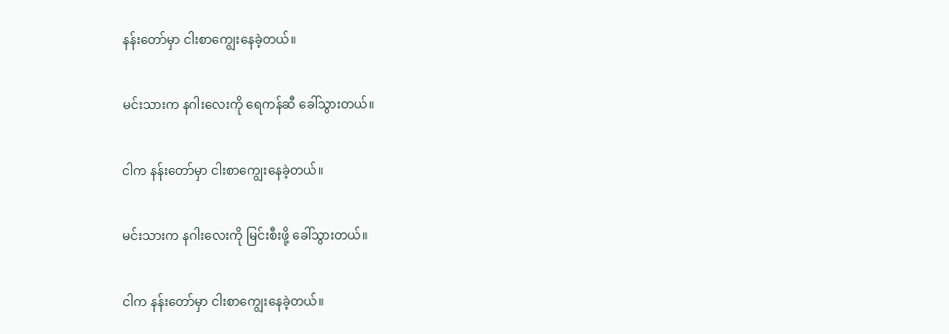နန်းတော်မှာ ငါးစာကျွေးနေခဲ့တယ်။

မင်းသားက နဂါးလေးကို ရေကန်ဆီ ခေါ်သွားတယ်။

ငါက နန်းတော်မှာ ငါးစာကျွေးနေခဲ့တယ်။

မင်းသားက နဂါးလေးကို မြင်းစီးဖို့ ခေါ်သွားတယ်။

ငါက နန်းတော်မှာ ငါးစာကျွေးနေခဲ့တယ်။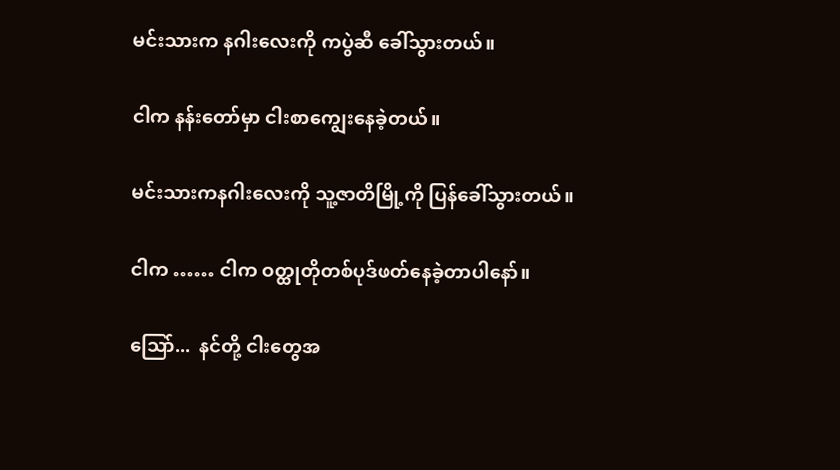မင်းသားက နဂါးလေးကို ကပွဲဆီ ခေါ်သွားတယ်။

ငါက နန်းတော်မှာ ငါးစာကျွေးနေခဲ့တယ်။

မင်းသားကနဂါးလေးကို သူ့ဇာတိမြို့ကို ပြန်ခေါ်သွားတယ်။

ငါက …… ငါက ဝတ္ထုတိုတစ်ပုဒ်ဖတ်နေခဲ့တာပါနော်။

သြော်...  နင်တို့ ငါးတွေအ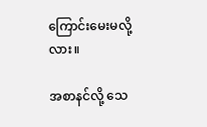ကြောင်းမေးမလို့လား။

အစာနင်လို့ သေ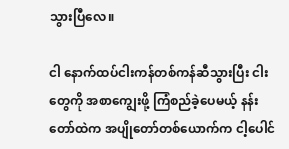သွားပြီလေ။

ငါ နောက်ထပ်ငါးကန်တစ်ကန်ဆီသွားပြီး ငါးတွေကို အစာကျွေးဖို့ ကြံစည်ခဲ့ပေမယ့် နန်းတော်ထဲက အပျိုတော်တစ်ယောက်က ငါ့ပေါင်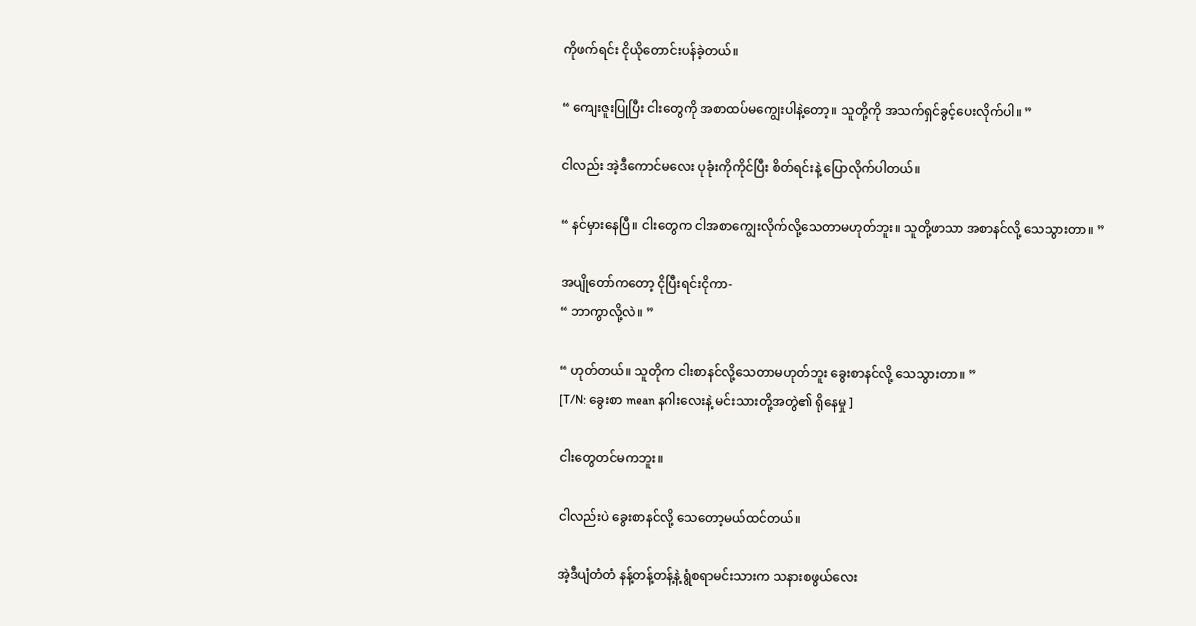ကိုဖက်ရင်း ငိုယိုတောင်းပန်ခဲ့တယ်။

“ ကျေးဇူးပြုပြီး ငါးတွေကို အစာထပ်မကျွေးပါနဲ့တော့။ သူတို့ကို အသက်ရှင်ခွင့်ပေးလိုက်ပါ။ ”

ငါလည်း အဲ့ဒီကောင်မလေး ပုခုံးကိုကိုင်ပြီး စိတ်ရင်းနဲ့ ပြောလိုက်ပါတယ်။

“ နင်မှားနေပြီ။ ငါးတွေက ငါအစာကျွေးလိုက်လို့သေတာမဟုတ်ဘူး။ သူတို့ဖာသာ အစာနင်လို့ သေသွားတာ။ ”

အပျိုတော်ကတော့ ငိုပြီးရင်းငိုကာ-
“ ဘာကွာလို့လဲ။ ”

“ ဟုတ်တယ်။ သူတိုက ငါးစာနင်လို့သေတာမဟုတ်ဘူး ခွေးစာနင်လို့ သေသွားတာ။ ”
[T/N: ခွေးစာ mean နဂါးလေးနဲ့ မင်းသားတို့အတွဲ၏ ရိုနေမှု ]

ငါးတွေတင်မကဘူး။

ငါလည်းပဲ ခွေးစာနင်လို့ သေတော့မယ်ထင်တယ်။

အဲ့ဒီပျံတံတံ နန့်တန့်တန့်နဲ့ ရွံစရာမင်းသားက သနားစဖွယ်လေး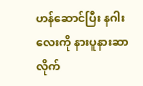ဟန်ဆောင်ပြီး နဂါးလေးကို နားပူနားဆာ လိုက်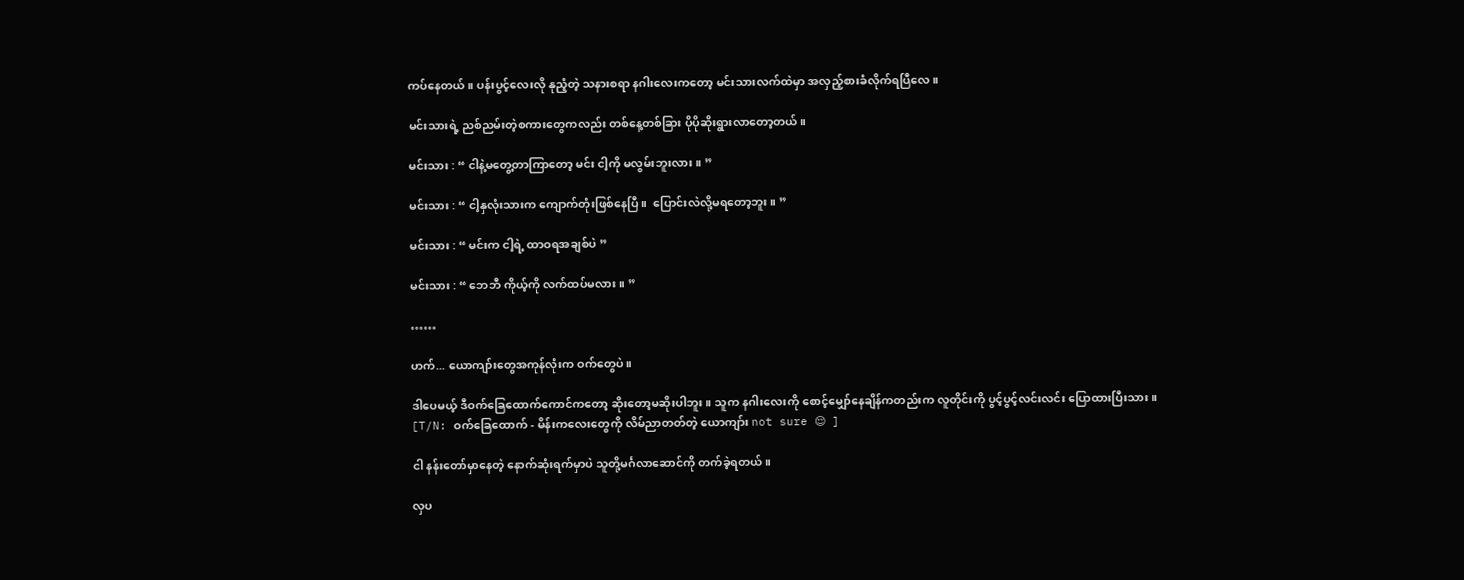ကပ်နေတယ်။ ပန်းပွင့်လေးလို နုညံ့တဲ့ သနားစရာ နဂါးလေးကတော့ မင်းသားလက်ထဲမှာ အလှည့်စားခံလိုက်ရပြီလေ။

မင်းသားရဲ့ ညစ်ညမ်းတဲ့စကားတွေကလည်း တစ်နေ့တစ်ခြား ပိုပိုဆိုးရွားလာတော့တယ်။

မင်းသား : “ ငါနဲ့မတွေ့တာကြာတော့ မင်း ငါ့ကို မလွမ်းဘူးလား။ ”

မင်းသား : “ ငါ့နှလုံးသားက ကျောက်တုံးဖြစ်နေပြီ။  ပြောင်းလဲလို့မရတော့ဘူး။ ”

မင်းသား : “ မင်းက ငါ့ရဲ့ ထာဝရအချစ်ပဲ ”

မင်းသား : “ ဘေဘီ ကိုယ့်ကို လက်ထပ်မလား။ ”

……

ဟက်... ယောကျာ်းတွေအကုန်လုံးက ဝက်တွေပဲ။

ဒါပေမယ့် ဒီဝက်ခြေထောက်ကောင်ကတော့ ဆိုးတော့မဆိုးပါဘူး။ သူက နဂါးလေးကို စောင့်မျှော်နေချိန်ကတည်းက လူတိုင်းကို ပွင့်ပွင့်လင်းလင်း ပြောထားပြီးသား။
[T/N: ဝက်ခြေထောက် - မိန်းကလေးတွေကို လိမ်ညာတတ်တဲ့ ယောကျာ်း not sure 😌 ]

ငါ နန်းတော်မှာနေတဲ့ နောက်ဆုံးရက်မှာပဲ သူတို့မင်္ဂလာဆောင်ကို တက်ခဲ့ရတယ်။

လှပ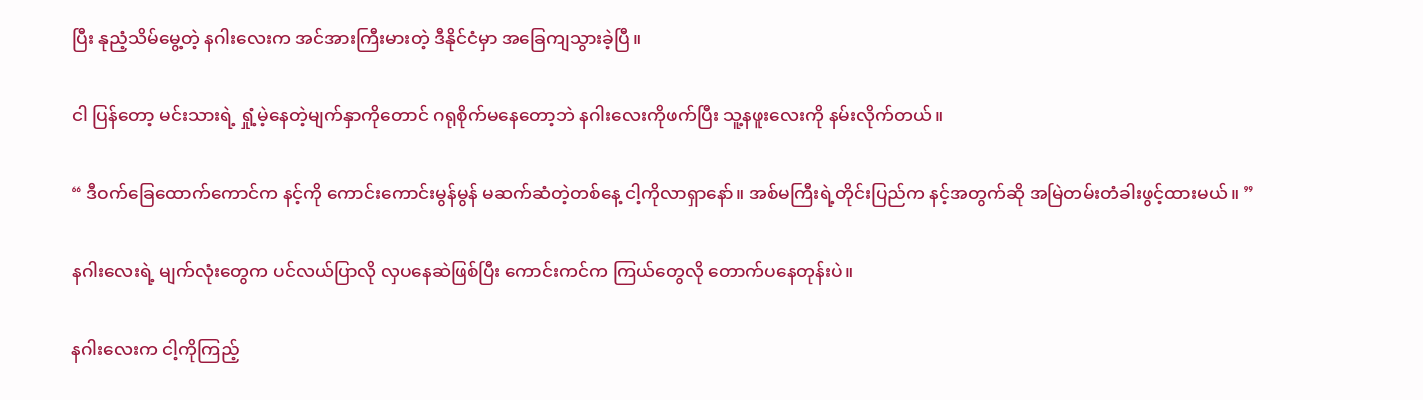ပြီး နုညံ့သိမ်မွေ့တဲ့ နဂါးလေးက အင်အားကြီးမားတဲ့ ဒီနိုင်ငံမှာ အခြေကျသွားခဲ့ပြီ။

ငါ ပြန်တော့ မင်းသားရဲ့ ရှုံ့မဲ့နေတဲ့မျက်နှာကိုတောင် ဂရုစိုက်မနေတော့ဘဲ နဂါးလေးကိုဖက်ပြီး သူ့နဖူးလေးကို နမ်းလိုက်တယ်။

“ ဒီဝက်ခြေထောက်ကောင်က နင့်ကို ကောင်းကောင်းမွန်မွန် မဆက်ဆံတဲ့တစ်နေ့ ငါ့ကိုလာရှာနော်။ အစ်မကြီးရဲ့တိုင်းပြည်က နင့်အတွက်ဆို အမြဲတမ်းတံခါးဖွင့်ထားမယ်။ ”

နဂါးလေးရဲ့ မျက်လုံးတွေက ပင်လယ်ပြာလို လှပနေဆဲဖြစ်ပြီး ကောင်းကင်က ကြယ်တွေလို တောက်ပနေတုန်းပဲ။

နဂါးလေးက ငါ့ကိုကြည့်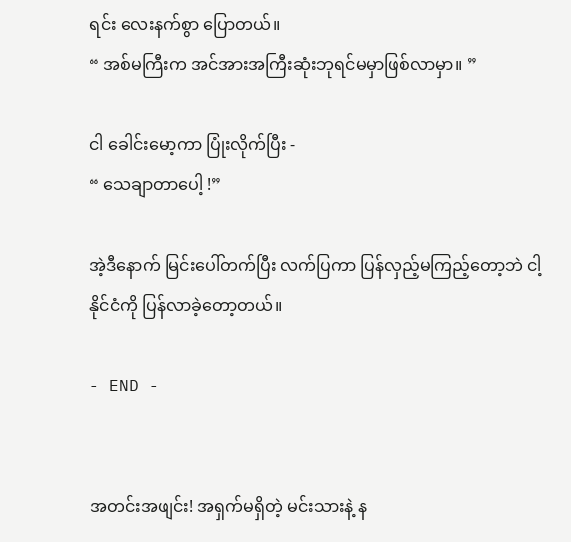ရင်း လေးနက်စွာ ပြောတယ်။
“ အစ်မကြီးက အင်အားအကြီးဆုံးဘုရင်မမှာဖြစ်လာမှာ။ ”

ငါ ခေါင်းမော့ကာ ပြုံးလိုက်ပြီး -
“ သေချာတာပေါ့ !”

အဲ့ဒီနောက် မြင်းပေါ်တက်ပြီး လက်ပြကာ ပြန်လှည့်မကြည့်တော့ဘဲ ငါ့နိုင်ငံကို ပြန်လာခဲ့တော့တယ်။

- END -


အတင်းအဖျင်း! အရှက်မရှိတဲ့ မင်းသားနဲ့ န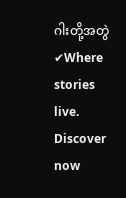ဂါးတို့အတွဲ ✔Where stories live. Discover now